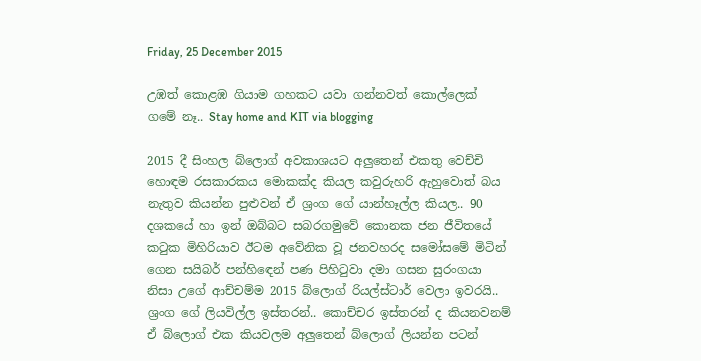Friday, 25 December 2015

උඹත් කොළඹ ගියාම ගහකට යවා ගන්නවත් කොල්ලෙක් ගමේ නෑ.. Stay home and KIT via blogging

2015 දී සිංහල බ්ලොග් අවකාශයට අලුතෙන් එකතු වෙච්චි හොඳම රසකාරකය මොකක්ද කියල කවුරුහරි ඇහුවොත් බය නැතුව කියන්න පුළුවන් ඒ ශ්‍රංග ගේ යාන්හෑල්ල කියල.. 90 දශකයේ හා ඉන් ඔබ්බට සබරගමුවේ කොනක ජන ජීවිතයේ කටුක මිහිරියාව ඊටම අවේනික වූ ජනවහරද සමෝසමේ මිටින් ගෙන සයිබර් පන්හිඳෙන් පණ පිහිටුවා දමා ගසන සුරංගයා නිසා උගේ ආච්චම්ම 2015 බ්ලොග් රියල්ස්ටාර් වෙලා ඉවරයි.. ශ්‍රංග ගේ ලියවිල්ල ඉස්තරන්.. කොච්චර ඉස්තරන් ද කියනවනම් ඒ බ්ලොග් එක කියවලම අලුතෙන් බ්ලොග් ලියන්න පටන්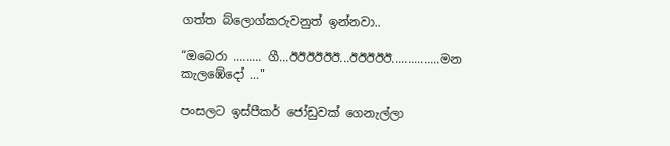ගත්ත බ්ලොග්කරුවනුත් ඉන්නවා..

“ඔබෙරා ......... ගී...ඊඊඊඊඊඊ...ඊඊඊඊඊ...............මන කැලඹේදෝ ..."

පංසලට ඉස්පීකර් ජෝඩුවක් ගෙනැල්ලා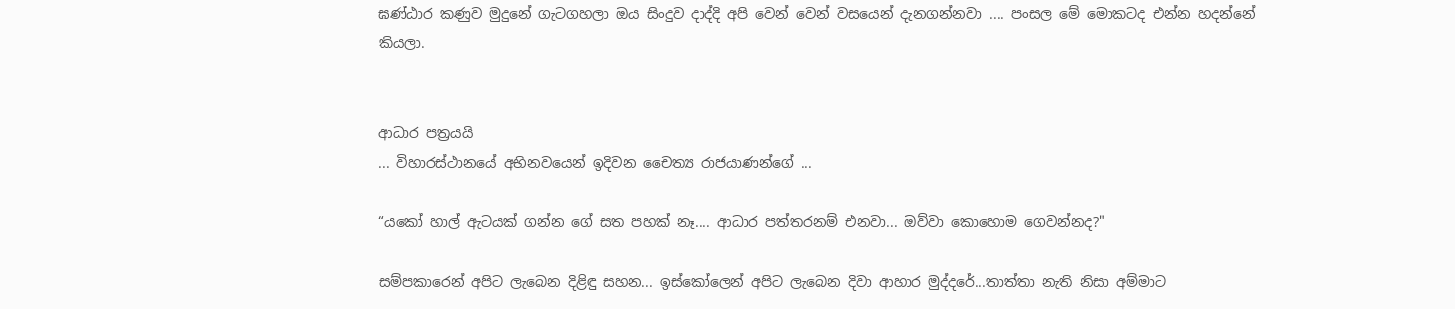ඝණ්ඨාර කණුව මුදුනේ ගැටගහලා ඔය සිංදුව දාද්දි අපි වෙන් වෙන් වසයෙන් දැනගන්නවා .... පංසල මේ මොකටද එන්න හදන්නේ කියලා.


ආධාර පත්‍රයයි
... විහාරස්ථානයේ අභිනවයෙන් ඉදිවන චෛත්‍ය රාජයාණන්ගේ ...

“යකෝ හාල් ඇටයක් ගන්න ගේ සත පහක් නෑ.... ආධාර පත්තරනම් එනවා... ඔව්වා කොහොම ගෙවන්නද?"

සම්පකාරෙන් අපිට ලැබෙන දිළිඳු සහන... ඉස්කෝලෙන් අපිට ලැබෙන දිවා ආහාර මුද්දරේ...තාත්තා නැති නිසා අම්මාට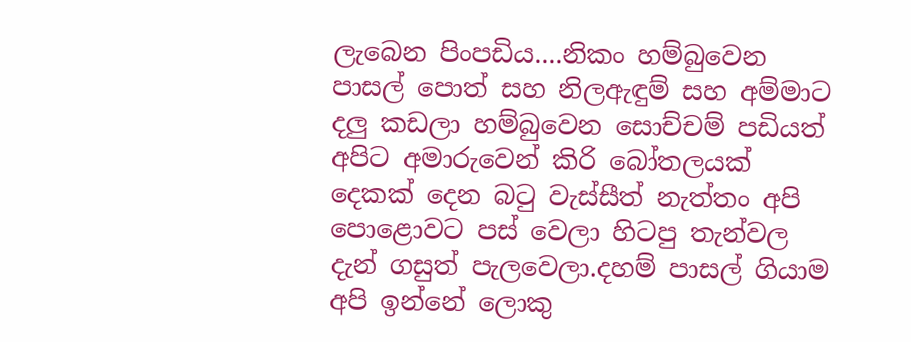ලැබෙන පිංපඩිය....නිකං හම්බුවෙන පාසල් පොත් සහ නිලඇඳුම් සහ අම්මාට දලු කඩලා හම්බුවෙන සොච්චම් පඩියත් අපිට අමාරුවෙන් කිරි බෝතලයක් දෙකක් දෙන බටු වැස්සීත් නැත්තං අපි පොළොවට පස් වෙලා හිටපු තැන්වල දැන් ගසුත් පැලවෙලා.දහම් පාසල් ගියාම අපි ඉන්නේ ලොකු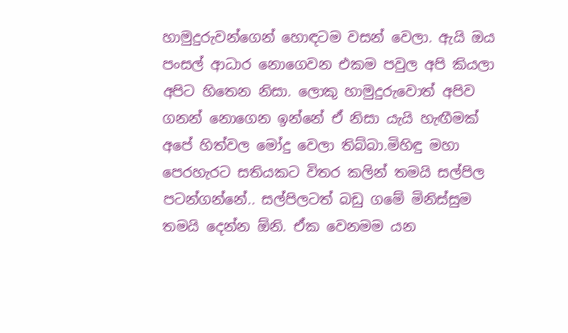හාමුදුරුවන්ගෙන් හොඳටම වසන් වෙලා. ඇයි ඔය පංසල් ආධාර නොගෙවන එකම පවුල අපි කියලා අපිට හිතෙන නිසා. ලොකු හාමුදුරුවොත් අපිව ගනන් නොගෙන ඉන්නේ ඒ නිසා යැයි හැඟීමක් අපේ හිත්වල මෝදු වෙලා තිබ්බා.මිහිඳු මහා පෙරහැරට සතියකට විතර කලින් තමයි සල්පිල පටන්ගන්නේ.. සල්පිලටත් බඩු ගමේ මිනිස්සුම තමයි දෙන්න ඕනි. ඒක වෙනමම යන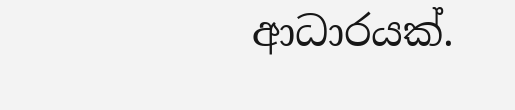ආධාරයක්.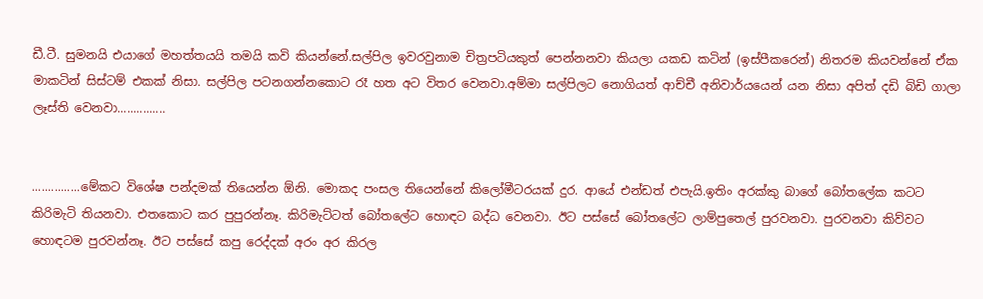ඩී.ටී. සුමනයි එයාගේ මහත්තයයි තමයි කවි කියන්නේ.සල්පිල ඉවරවුනාම චිත්‍රපටියකුත් පෙන්නනවා කියලා යකඩ කටින් (ඉස්පීකරෙන්) නිතරම කියවන්නේ ඒක මාකටින් සිස්ටම් එකක් නිසා. සල්පිල පටනගන්නකොට රෑ හත අට විතර වෙනවා.අම්මා සල්පිලට නොගියත් ආච්චී අනිවාර්යයෙන් යන නිසා අපිත් දඩි බිඩි ගාලා ලෑස්ති වෙනවා...............


...............මේකට විශේෂ පන්දමක් තියෙන්න ඕනි. මොකද පංසල තියෙන්නේ කිලෝමීටරයක් දුර. ආයේ එන්ඩත් එපැයි.ඉතිං අරක්කු බාගේ බෝතලේක කටට කිරිමැටි තියනවා. එතකොට කර පුපුරන්නෑ. කිරිමැට්ටත් බෝතලේට හොඳට බද්ධ වෙනවා. ඊට පස්සේ බෝතලේට ලාම්පුතෙල් පුරවනවා. පුරවනවා කිව්වට හොඳටම පුරවන්නෑ. ඊට පස්සේ කපු රෙද්දක් අරං අර කිරල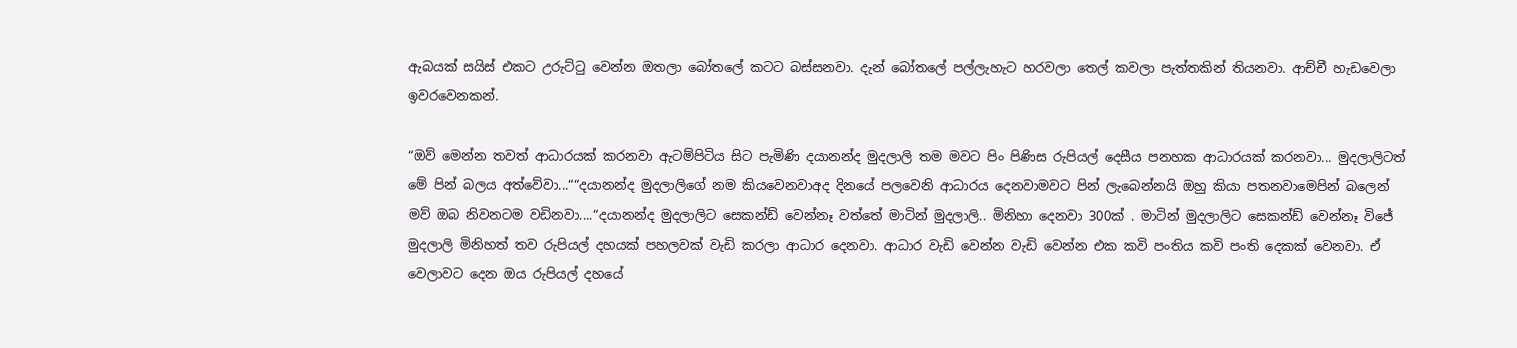ඇබයක් සයිස් එකට උරුට්ටු වෙන්න ඔතලා බෝතලේ කටට බස්සනවා. දැන් බෝතලේ පල්ලැහැට හරවලා තෙල් කවලා පැත්තකින් තියනවා. ආච්චී හැඩවෙලා ඉවරවෙනකන්.

“ඔව් මෙන්න තවත් ආධාරයක් කරනවා ඇටම්පිටිය සිට පැමිණි දයානන්ද මුදලාලි තම මවට පිං පිණිස රුපියල් දෙසීය පනහක ආධාරයක් කරනවා... මුදලාලිටත් මේ පින් බලය අත්වේවා...““දයානන්ද මුදලාලිගේ නම කියවෙනවාඅද දිනයේ පලවෙනි ආධාරය දෙනවාමවට පින් ලැබෙන්නයි ඔහු කියා පතනවාමෙපින් බලෙන් මව් ඔබ නිවනටම වඩිනවා....“දයානන්ද මුදලාලිට සෙකන්ඩ් වෙන්නෑ වත්තේ මාටින් මුදලාලි.. මිනිහා දෙනවා 300ක් . මාටින් මුදලාලිට සෙකන්ඩ් වෙන්නෑ විජේ මුදලාලි මිනිහත් තව රුපියල් දහයක් පහලවක් වැඩි කරලා ආධාර දෙනවා. ආධාර වැඩි වෙන්න වැඩි වෙන්න එක කවි පංතිය කවි පංති දෙකක් වෙනවා. ඒ වෙලාවට දෙන ඔය රුපියල් දහයේ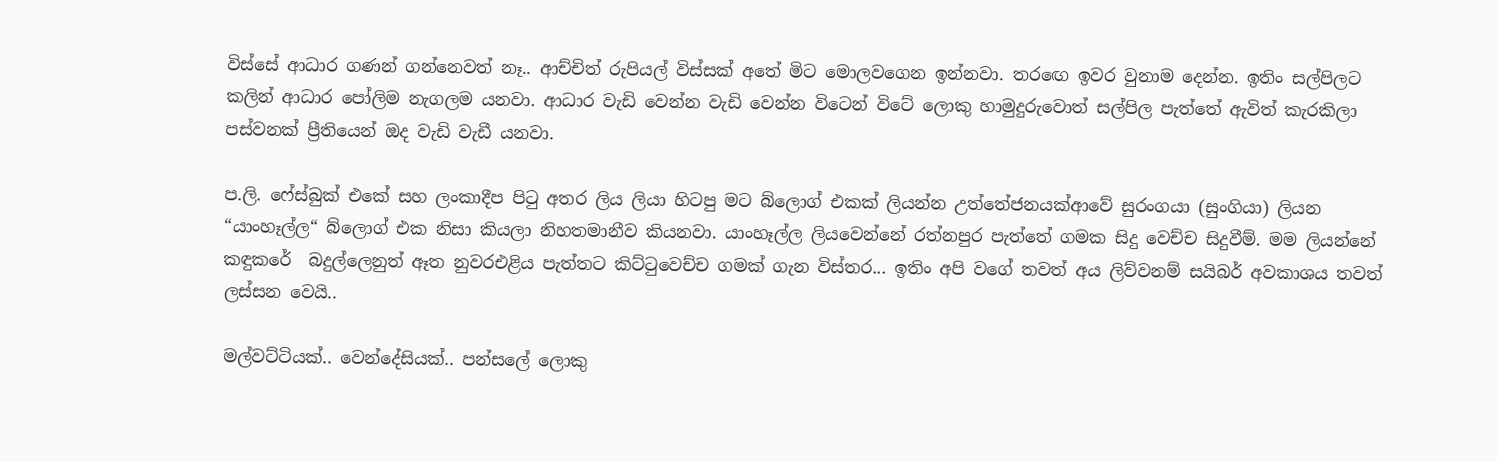විස්සේ ආධාර ගණන් ගන්නෙවත් නෑ.. ආච්චිත් රුපියල් විස්සක් අතේ මිට මොලවගෙන ඉන්නවා. තරඟෙ ඉවර වුනාම දෙන්න. ඉතිං සල්පිලට කලින් ආධාර පෝලිම නැගලම යනවා. ආධාර වැඩි වෙන්න වැඩි වෙන්න විටෙන් විටේ ලොකු හාමුදුරුවොත් සල්පිල පැත්තේ ඇවිත් කැරකිලා පස්වනක් ප්‍රීතියෙන් ඔද වැඩි වැඩී යනවා.

ප.ලි. ෆේස්බුක් එකේ සහ ලංකාදීප පිටු අතර ලිය ලියා හිටපු මට බ්ලොග් එකක් ලියන්න උත්තේජනයක්ආවේ සුරංගයා (සුංගියා) ලියන “යාංහෑල්ල“ බ්ලොග් එක නිසා කියලා නිහතමානීව කියනවා. යාංහෑල්ල ලියවෙන්නේ රත්නපුර පැත්තේ ගමක සිදු වෙච්ච සිදුවීම්. මම ලියන්නේ කඳුකරේ  බදුල්ලෙනුත් ඈත නුවරඑළිය පැත්තට කිට්ටුවෙච්ච ගමක් ගැන විස්තර... ඉතිං අපි වගේ තවත් අය ලිව්වනම් සයිබර් අවකාශය තවත් ලස්සන වෙයි..

මල්වට්ටියක්.. වෙන්දේසියක්.. පන්සලේ ලොකු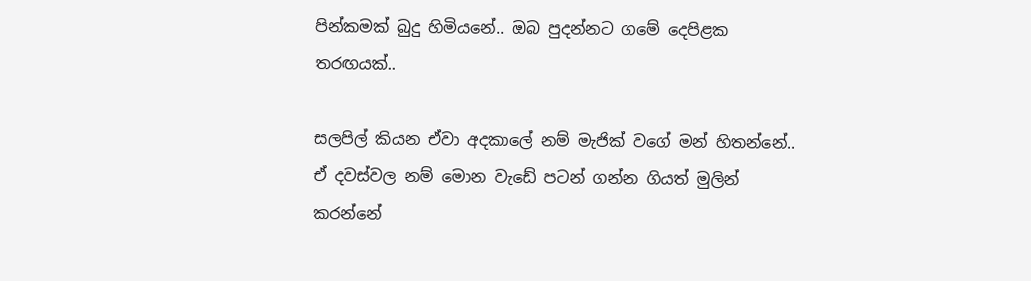පින්කමක් බුදු හිමියනේ.. ඔබ පුදන්නට ගමේ දෙපිළක තරඟයක්..

සලපිල් කියන ඒවා අදකාලේ නම් මැජික් වගේ මන් හිතන්නේ.. ඒ දවස්වල නම් මොන වැඩේ පටන් ගන්න ගියත් මුලින් කරන්නේ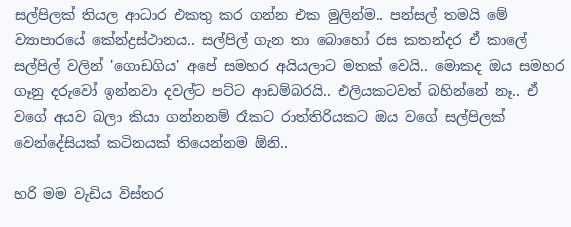සල්පිලක් තියල ආධාර එකතු කර ගන්න එක මුලින්ම.. පන්සල් තමයි මේ ව්‍යාපාරයේ කේන්ද්‍රස්ථානය.. සල්පිල් ගැන තා බොහෝ රස කතන්දර ඒ කාලේ සල්පිල් වලින් 'ගොඩගිය' අපේ සමහර අයියලාට මතක් වෙයි.. මොකද ඔය සමහර ගෑනු දරුවෝ ඉන්නවා දවල්ට පට්ට ආඩම්බරයි.. එලියකටවත් බහින්නේ නෑ.. ඒ වගේ අයව බලා කියා ගන්නනම් රෑකට රාත්තිරියකට ඔය වගේ සල්පිලක් වෙන්දේසියක් කටිනයක් තියෙන්නම ඕනි..

හරි මම වැඩිය විස්තර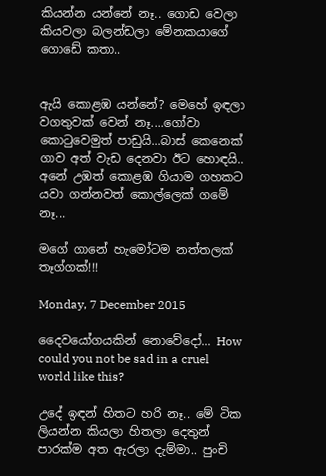කියන්න යන්නේ නෑ.. ගොඩ වෙලා කියවලා බලන්ඩලා මේනකයාගේ ගොඩේ කතා..


ඇයි කොළඹ යන්නේ? මෙහේ ඉඳලා වගතුවක් වෙන් නෑ....ගෝවා කොටුවෙමුත් පාඩුයි...බාස් කෙනෙක් ගාව අත් වැඩ දෙනවා ඊට හොඳයි.. අනේ උඹත් කොළඹ ගියාම ගහකට යවා ගන්නවත් කොල්ලෙක් ගමේ නෑ...

මගේ ගානේ හැමෝටම නත්තලක් තෑග්ගක්!!!

Monday, 7 December 2015

දෛවයෝගයකින් නොවේදෝ... How could you not be sad in a cruel world like this?

උදේ ඉඳන් හිතට හරි නෑ.. මේ ටික ලියන්න කියලා හිතලා දෙතුන් පාරක්ම අත ඇරලා දැම්මා.. පුංචි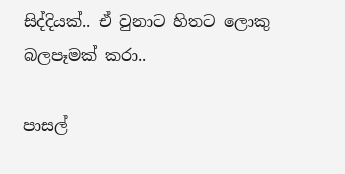සිද්දියක්.. ඒ වුනාට හිතට ලොකු බලපෑමක් කරා..

පාසල්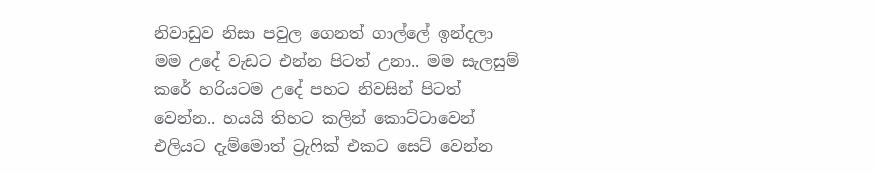නිවාඩුව නිසා පවුල ගෙනත් ගාල්ලේ ඉන්දලා මම උදේ වැඩට එන්න පිටත් උනා.. මම සැලසුම් කරේ හරියටම උදේ පහට නිවසින් පිටත් වෙන්න.. හයයි තිහට කලින් කොට්ටාවෙන් එලියට දැම්මොත් ට්‍රැෆික් එකට සෙට් වෙන්න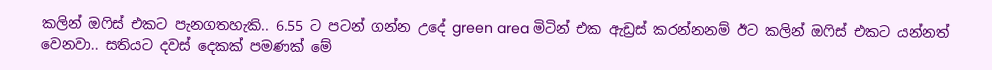කලින් ඔෆිස් එකට පැනගතහැකි.. 6.55 ට පටන් ගන්න උදේ green area මිටින් එක ඇඩ්‍රස් කරන්නනම් ඊට කලින් ඔෆිස් එකට යන්නත් වෙනවා.. සතියට දවස් දෙකක් පමණක් මේ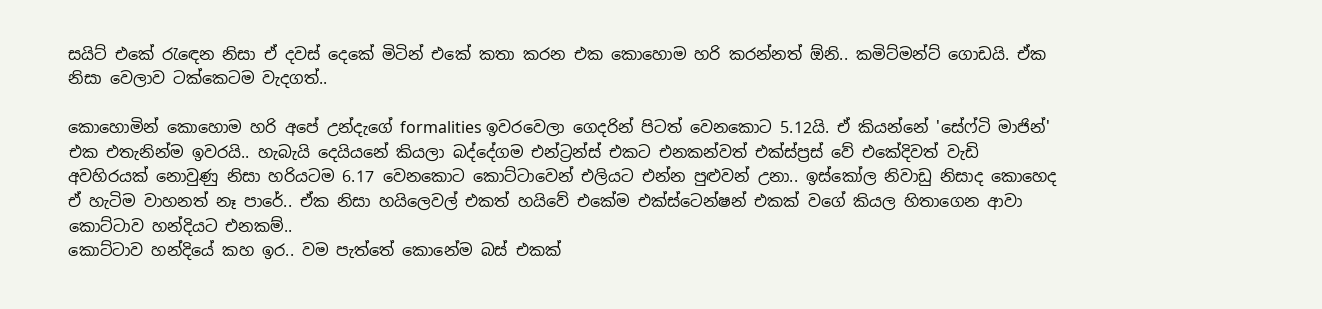සයිට් එකේ රැඳෙන නිසා ඒ දවස් දෙකේ මිටින් එකේ කතා කරන එක කොහොම හරි කරන්නත් ඕනි.. කමිට්මන්ට් ගොඩයි. ඒක නිසා වෙලාව ටක්කෙටම වැදගත්..

කොහොමින් කොහොම හරි අපේ උන්දැගේ formalities ඉවරවෙලා ගෙදරින් පිටත් වෙනකොට 5.12යි. ඒ කියන්නේ 'සේෆ්ටි මාජින්' එක එතැනින්ම ඉවරයි.. හැබැයි දෙයියනේ කියලා බද්දේගම එන්ට්‍රන්ස් එකට එනකන්වත් එක්ස්ප්‍රස් වේ එකේදිවත් වැඩි අවහිරයක් නොවුණු නිසා හරියටම 6.17 වෙනකොට කොට්ටාවෙන් එලියට එන්න පුළුවන් උනා.. ඉස්කෝල නිවාඩු නිසාද කොහෙද ඒ හැටිම වාහනත් නෑ පාරේ.. ඒක නිසා හයිලෙවල් එකත් හයිවේ එකේම එක්ස්ටෙන්ෂන් එකක් වගේ කියල හිතාගෙන ආවා කොට්ටාව හන්දියට එනකම්..
කොට්ටාව හන්දියේ කහ ඉර.. වම පැත්තේ කොනේම බස් එකක්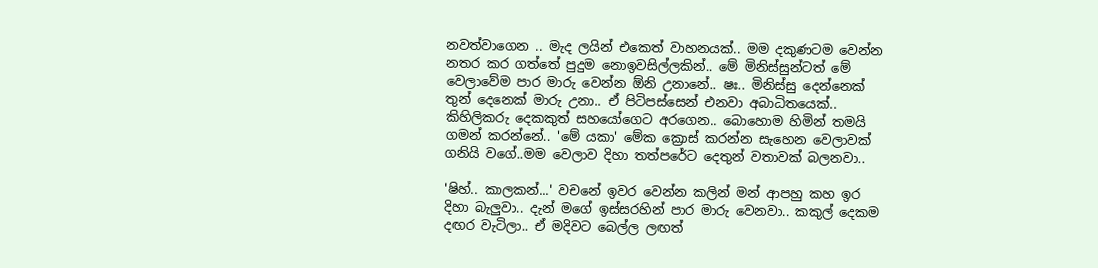නවත්වාගෙන .. මැද ලයින් එකෙත් වාහනයක්.. මම දකුණටම වෙන්න නතර කර ගත්තේ පුදුම නොඉවසිල්ලකින්.. මේ මිනිස්සුන්ටත් මේ වෙලාවේම පාර මාරු වෙන්න ඕනි උනානේ.. ෂඃ.. මිනිස්සු දෙන්නෙක් තුන් දෙනෙක් මාරු උනා.. ඒ පිටිපස්සෙන් එනවා අබාධිතයෙක්.. කිහිලිකරු දෙකකුත් සහයෝගෙට අරගෙන.. බොහොම හිමින් තමයි ගමන් කරන්නේ.. 'මේ යකා' මේක ක්‍රොස් කරන්න සැහෙන වෙලාවක් ගනියි වගේ..මම වෙලාව දිහා තත්පරේට දෙතුන් වතාවක් බලනවා..

'ෂිහ්.. කාලකන්...' වචනේ ඉවර වෙන්න කලින් මන් ආපහු කහ ඉර දිහා බැලුවා.. දැන් මගේ ඉස්සරහින් පාර මාරු වෙනවා.. කකුල් දෙකම දඟර වැටිලා.. ඒ මදිවට බෙල්ල ලඟත්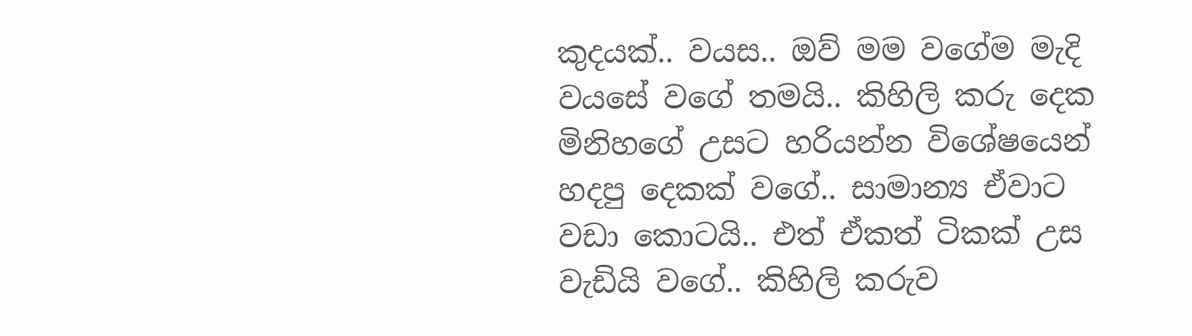කුදයක්.. වයස.. ඔව් මම වගේම මැදි වයසේ වගේ තමයි.. කිහිලි කරු දෙක මිනිහගේ උසට හරියන්න විශේෂයෙන් හදපු දෙකක් වගේ.. සාමාන්‍ය ඒවාට වඩා කොටයි.. එත් ඒකත් ටිකක් උස වැඩියි වගේ.. කිහිලි කරුව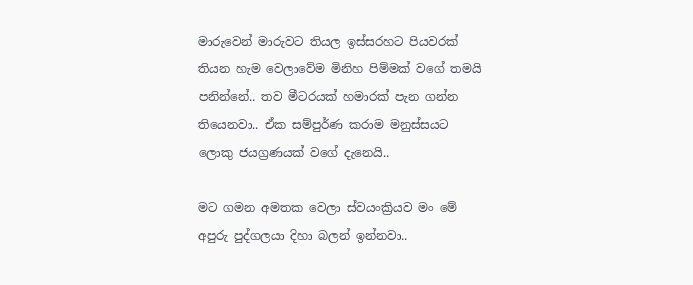මාරුවෙන් මාරුවට තියල ඉස්සරහට පියවරක් තියන හැම වෙලාවේම මිනිහ පිම්මක් වගේ තමයි පනින්නේ.. තව මීටරයක් හමාරක් පැන ගන්න තියෙනවා.. ඒක සම්පුර්ණ කරාම මනුස්සයට ලොකු ජයග්‍රණයක් වගේ දැනෙයි..

මට ගමන අමතක වෙලා ස්වයංක්‍රියව මං මේ අපුරු පුද්ගලයා දිහා බලන් ඉන්නවා..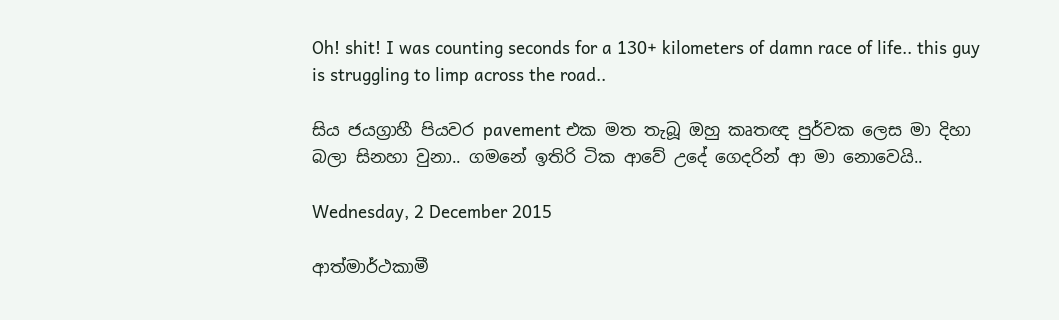Oh! shit! I was counting seconds for a 130+ kilometers of damn race of life.. this guy is struggling to limp across the road..

සිය ජයග්‍රාහී පියවර pavement එක මත තැබූ ඔහු කෘතඥ පුර්වක ලෙස මා දිහා බලා සිනහා වුනා.. ගමනේ ඉතිරි ටික ආවේ උදේ ගෙදරින් ආ මා නොවෙයි..

Wednesday, 2 December 2015

ආත්මාර්ථකාමී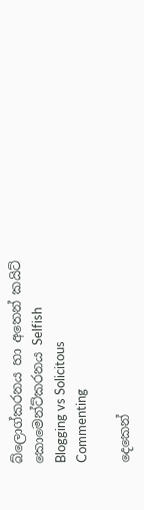බ්ලොග්කරනය හා අතෙන් කයිට් කොමෙන්ට්කරනය Selfish Blogging vs Solicitous Commenting

දෙකෙන්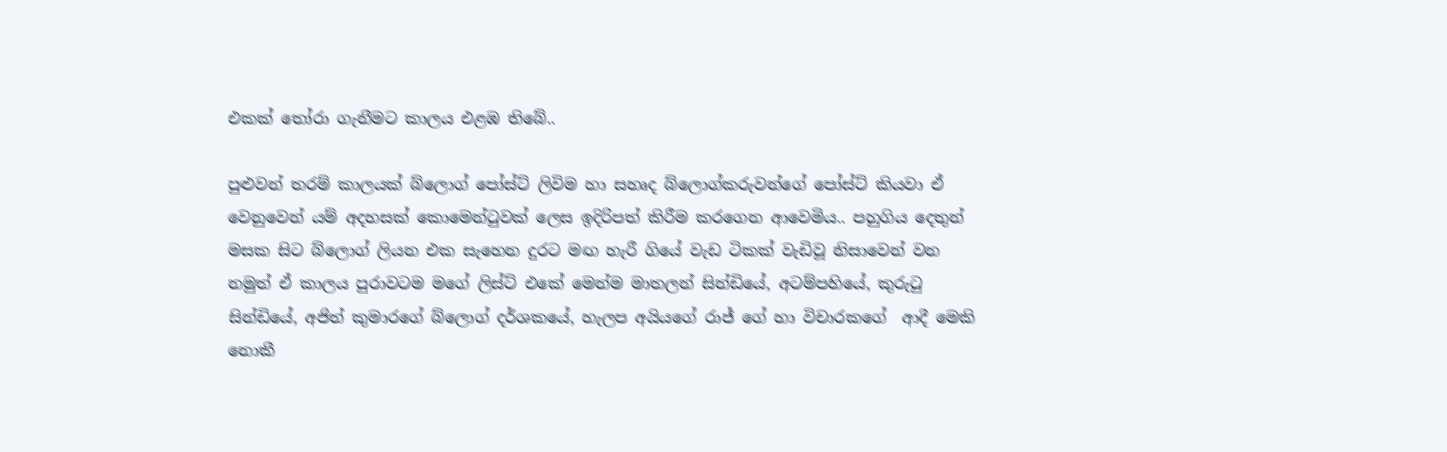එකක් තෝරා ගැනීමට කාලය එළඹ තිබේ..

පුළුවන් තරම් කාලයක් බ්ලොග් පෝස්ට් ලිවිම හා සහෘද බ්ලොග්කරුවන්ගේ පෝස්ට් කියවා ඒ වෙනුවෙන් යම් අදහසක් කොමෙන්ටුවක් ලෙස ඉදිරිපත් කිරීම කරගෙන ආවෙමිය.. පහුගිය දෙතුන් මසක සිට බ්ලොග් ලියන එක සැහෙන දුරට මඟ හැරී ගියේ වැඩ ටිකක් වැඩිවූ නිසාවෙන් වන නමුත් ඒ කාලය පුරාවටම මගේ ලිස්ට් එකේ මෙන්ම මාතලන් සින්ඩියේ, අටම්පහියේ, කුරුටු සින්ඩියේ, අජිත් කුමාරගේ බ්ලොග් දර්ශකයේ, හැලප අයියගේ රාජ් ගේ හා විචාරකගේ  ආදී මෙකි නොකී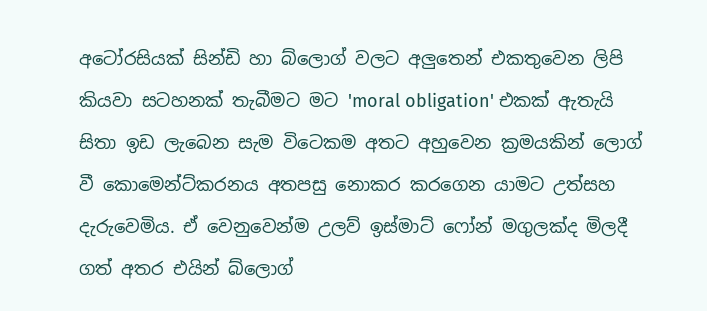අටෝරසියක් සින්ඩි හා බ්ලොග් වලට අලුතෙන් එකතුවෙන ලිපි කියවා සටහනක් තැබීමට මට 'moral obligation' එකක් ඇතැයි සිතා ඉඩ ලැබෙන සැම විටෙකම අතට අහුවෙන ක්‍රමයකින් ලොග් වී කොමෙන්ට්කරනය අතපසු නොකර කරගෙන යාමට උත්සහ දැරුවෙමිය. ඒ වෙනුවෙන්ම උලව් ඉස්මාට් ෆෝන් මගුලක්ද මිලදී ගත් අතර එයින් බ්ලොග්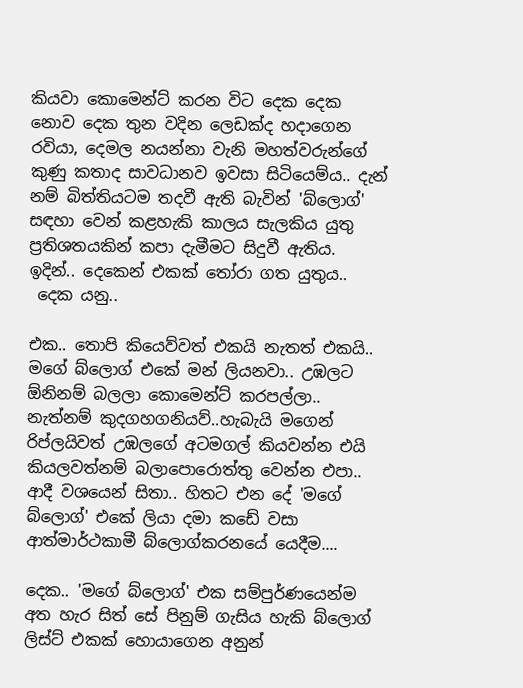කියවා කොමෙන්ට් කරන විට දෙක දෙක නොව දෙක තුන වදින ලෙඩක්ද හදාගෙන රවියා, දෙමල නයන්නා වැනි මහත්වරුන්ගේ කුණු කතාද සාවධානව ඉවසා සිටියෙම්ය.. දැන් නම් බිත්තියටම තදවී ඇති බැවින් 'බ්ලොග්' සඳහා වෙන් කළහැකි කාලය සැලකිය යුතු ප්‍රතිශතයකින් කපා දැමීමට සිදුවී ඇතිය. ඉදින්.. දෙකෙන් එකක් තෝරා ගත යුතුය..
 දෙක යනු..

එක.. තොපි කියෙව්වත් එකයි නැතත් එකයි.. මගේ බ්ලොග් එකේ මන් ලියනවා.. උඹලට ඕනිනම් බලලා කොමෙන්ට් කරපල්ලා.. නැත්නම් කුදගහගනියව්..හැබැයි මගෙන් රිප්ලයිවත් උඹලගේ අටමගල් කියවන්න එයි කියලවත්නම් බලාපොරොත්තු වෙන්න එපා.. ආදී වශයෙන් සිතා.. හිතට එන දේ 'මගේ බ්ලොග්' එකේ ලියා දමා කඩේ වසා ආත්මාර්ථකාමී බ්ලොග්කරනයේ යෙදීම....

දෙක.. 'මගේ බ්ලොග්' එක සම්පුර්ණයෙන්ම අත හැර සිත් සේ පිනුම් ගැසිය හැකි බ්ලොග් ලිස්ට් එකක් හොයාගෙන අනුන්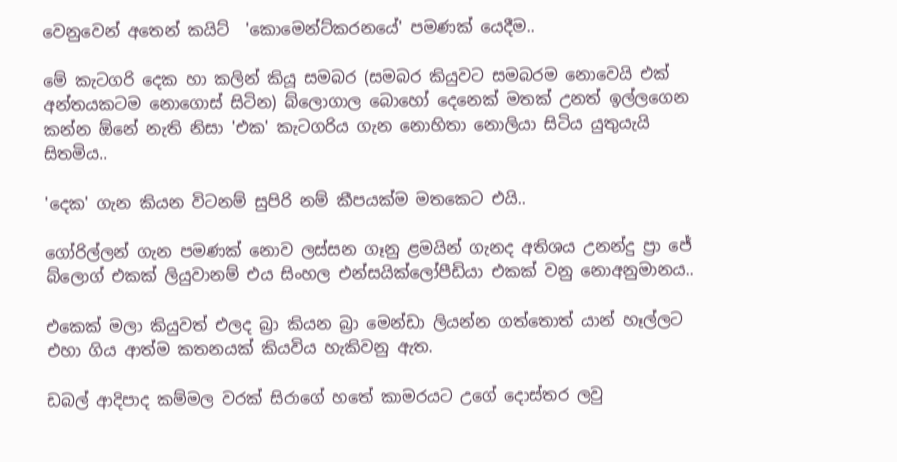වෙනුවෙන් අතෙන් කයිට්  'කොමෙන්ට්කරනයේ' පමණක් යෙදීම..

මේ කැටගරි දෙක හා කලින් කියූ සමබර (සමබර කියුවට සමබරම නොවෙයි එක් අන්තයකටම නොගොස් සිටින) බ්ලොගාල බොහෝ දෙනෙක් මතක් උනත් ඉල්ලගෙන කන්න ඕනේ නැති නිසා 'එක' කැටගරිය ගැන නොහිතා නොලියා සිටිය යුතුයැයි සිතමිය..

'දෙක' ගැන කියන විටනම් සුපිරි නම් කීපයක්ම මතකෙට එයි..

ගෝරිල්ලන් ගැන පමණක් නොව ලස්සන ගෑනු ළමයින් ගැනද අතිශය උනන්දු ප්‍රා ජේ බ්ලොග් එකක් ලියුවානම් එය සිංහල එන්සයික්ලෝපීඩියා එකක් වනු නොඅනුමානය..

එකෙක් මලා කියුවත් එලද බ්‍රා කියන බ්‍රා මෙන්ඩා ලියන්න ගත්තොත් යාන් හෑල්ලට එහා ගිය ආත්ම කතනයක් කියවිය හැකිවනු ඇත.

ඩබල් ආදිපාද කම්මල වරක් සිරාගේ හතේ කාමරයට උගේ දොස්තර ලවු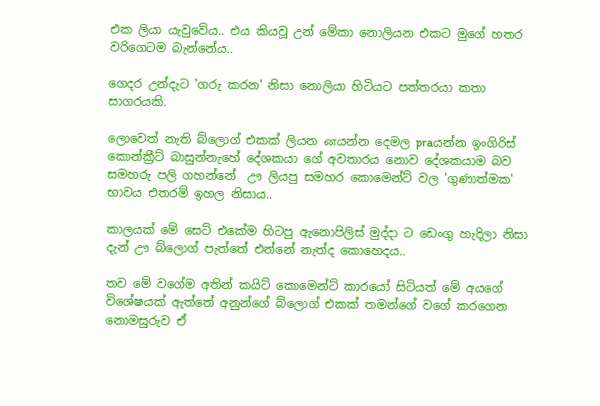එක ලියා යැවුවේය.. එය කියවූ උන් මේකා නොලියන එකට මුගේ හතර වරිගෙටම බැන්නේය..

ගෙදර උන්දැට 'ගරු කරන' නිසා නොලියා හිටියට පත්තරයා කතා සාගරයකි.

ලොවෙත් නැති බ්ලොග් එකක් ලියන னයන්න දෙමල praයන්න ඉංගිරිස් කොන්ක්‍රීට් බාසුන්නැහේ දේශකයා ගේ අවතාරය නොව දේශකයාම බව සමහරු පලි ගහන්නේ  ඌ ලියපු සමහර කොමෙන්ට් වල 'ගුණාත්මක' භාවය එතරම් ඉහල නිසාය..

කාලයක් මේ සෙට් එකේම හිටපු ඇනොපිලිස් මුද්දා ට ඩෙංගු හැදිලා නිසා දැන් ඌ බ්ලොග් පැත්තේ එන්නේ නැත්ද කොහෙදය..

තව මේ වගේම අතින් කයිට් කොමෙන්ට් කාරයෝ සිටියත් මේ අයගේ විශේෂයක් ඇත්තේ අනුන්ගේ බ්ලොග් එකක් තමන්ගේ වගේ කරගෙන නොමසුරුව ඒ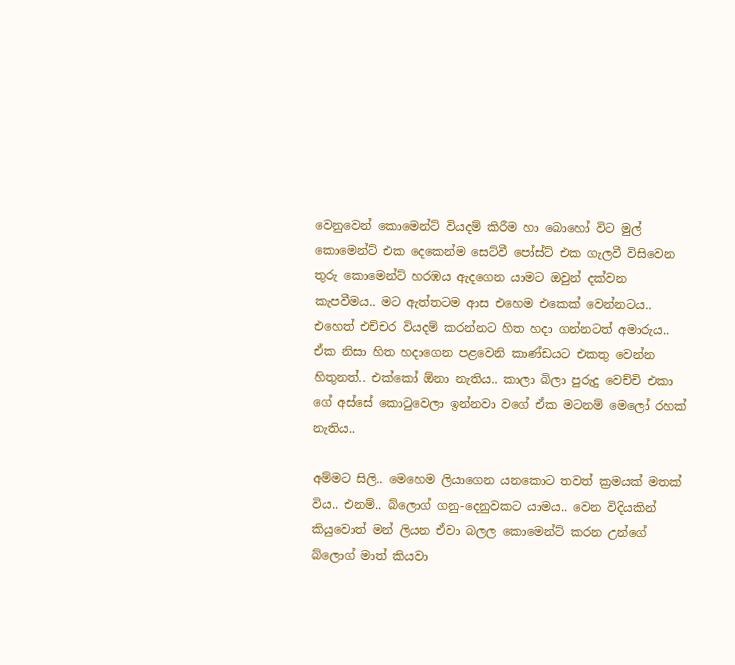වෙනුවෙන් කොමෙන්ට් වියදම් කිරීම හා බොහෝ විට මුල් කොමෙන්ට් එක දෙකෙන්ම සෙට්වී පෝස්ට් එක ගැලවී විසිවෙන තුරු කොමෙන්ට් හරඹය ඇදගෙන යාමට ඔවුන් දක්වන කැපවීමය.. මට ඇත්තටම ආස එහෙම එකෙක් වෙන්නටය..  එහෙත් එච්චර වියදම් කරන්නට හිත හදා ගන්නටත් අමාරුය..
ඒක නිසා හිත හදාගෙන පළවෙනි කාණ්ඩයට එකතු වෙන්න හිතුනත්.. එක්කෝ ඕනා නැතිය.. කාලා බිලා පුරුදු වෙච්චි එකා ගේ අස්සේ කොටුවෙලා ඉන්නවා වගේ ඒක මටනම් මෙලෝ රහක් නැතිය..

අම්මට සිලි.. මෙහෙම ලියාගෙන යනකොට තවත් ක්‍රමයක් මතක් විය.. එනම්.. බ්ලොග් ගනු-දෙනුවකට යාමය.. වෙන විදියකින් කියුවොත් මන් ලියන ඒවා බලල කොමෙන්ට් කරන උන්ගේ බ්ලොග් මාත් කියවා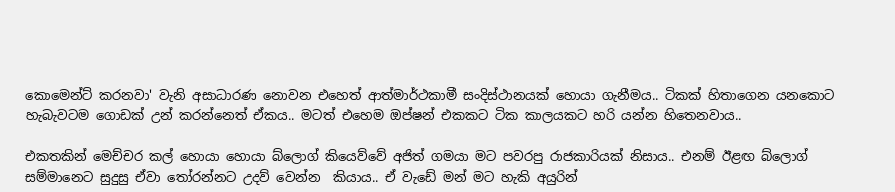කොමෙන්ට් කරනවා' වැනි අසාධාරණ නොවන එහෙත් ආත්මාර්ථකාමී සංදිස්ථානයක් හොයා ගැනීමය.. ටිකක් හිතාගෙන යනකොට හැබැවටම ගොඩක් උන් කරන්නෙත් ඒකය.. මටත් එහෙම ඔප්ෂන් එකකට ටික කාලයකට හරි යන්න හිතෙනවාය..

එකතකින් මෙච්චර කල් හොයා හොයා බ්ලොග් කියෙව්වේ අජිත් ගමයා මට පවරපු රාජකාරියක් නිසාය.. එනම් ඊළඟ බ්ලොග් සම්මානෙට සුදුසු ඒවා තෝරන්නට උදව් වෙන්න  කියාය.. ඒ වැඩේ මන් මට හැකි අයුරින්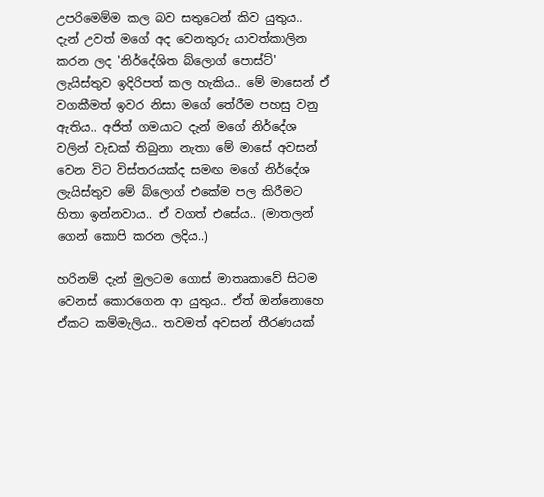උපරිමෙම්ම කල බව සතුටෙන් කිව යුතුය.. දැන් උවත් මගේ අද වෙනතුරු යාවත්කාලින කරන ලද 'නිර්දේශිත බ්ලොග් පොස්ට්'  ලැයිස්තුව ඉදිරිපත් කල හැකිය.. මේ මාසෙන් ඒ වගකීමත් ඉවර නිසා මගේ තේරීම පහසු වනු ඇතිය.. අජිත් ගමයාට දැන් මගේ නිර්දේශ වලින් වැඩක් තිබුනා නැතා මේ මාසේ අවසන් වෙන විට විස්තරයක්ද සමඟ මගේ නිර්දේශ ලැයිස්තුව මේ බ්ලොග් එකේම පල කිරීමට හිතා ඉන්නවාය.. ඒ වගත් එසේය.. (මාතලන් ගෙන් කොපි කරන ලදිය..)

හරිනම් දැන් මුලටම ගොස් මාතෘකාවේ සිටම වෙනස් කොරගෙන ආ යුතුය.. ඒත් ඔන්නොහෙ ඒකට කම්මැලිය.. තවමත් අවසන් තීරණයක්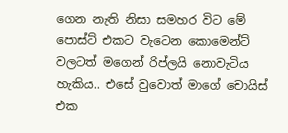ගෙන නැති නිසා සමහර විට මේ පොස්ට් එකට වැටෙන කොමෙන්ට් වලටත් මගෙන් රිප්ලයි නොවැටිය හැකිය.. එසේ වුවොත් මාගේ චොයිස් එක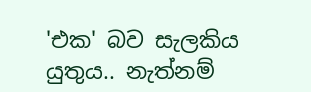'එක' බව සැලකිය යුතුය.. නැත්නම්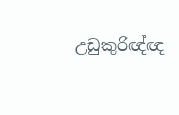උඩුකුරිඥ්ඥ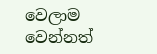වෙලාම වෙන්නත්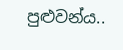පුළුවන්ය..